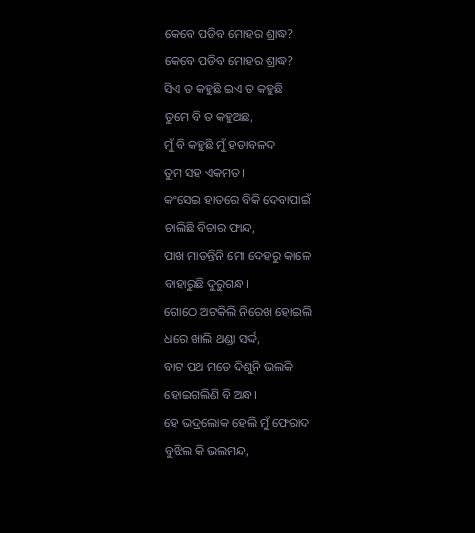କେବେ ପଡିବ ମୋହର ଶ୍ରାଦ୍ଧ?
କେବେ ପଡିବ ମୋହର ଶ୍ରାଦ୍ଧ?
ସିଏ ତ କହୁଛି ଇଏ ତ କହୁଛି
ତୁମେ ବି ତ କହୁଅଛ,
ମୁଁ ବି କହୁଛି ମୁଁ ହଡାବଳଦ
ତୁମ ସହ ଏକମତ।
କଂସେଇ ହାତରେ ବିକି ଦେବାପାଇଁ
ଚାଲିଛି ବିଚାର ଫାନ୍ଦ,
ପାଖ ମାଡନ୍ତିନି ମୋ ଦେହରୁ କାଳେ
ବାହାରୁଛି ଦୁରୁଗନ୍ଧ।
ଗୋଠେ ଅଟକିଲି ନିରେଖ ହୋଇଲି
ଧରେ ଖାଲି ଥଣ୍ଡା ସର୍ଦ୍ଦ,
ବାଟ ପଥ ମତେ ଦିଶୁନି ଭଲକି
ହୋଇଗଲିଣି ବି ଅନ୍ଧ।
ହେ ଭଦ୍ରଲୋକ ହେଲି ମୁଁ ଫେରାଦ
ବୁଝିଲ କି ଭଲମନ୍ଦ,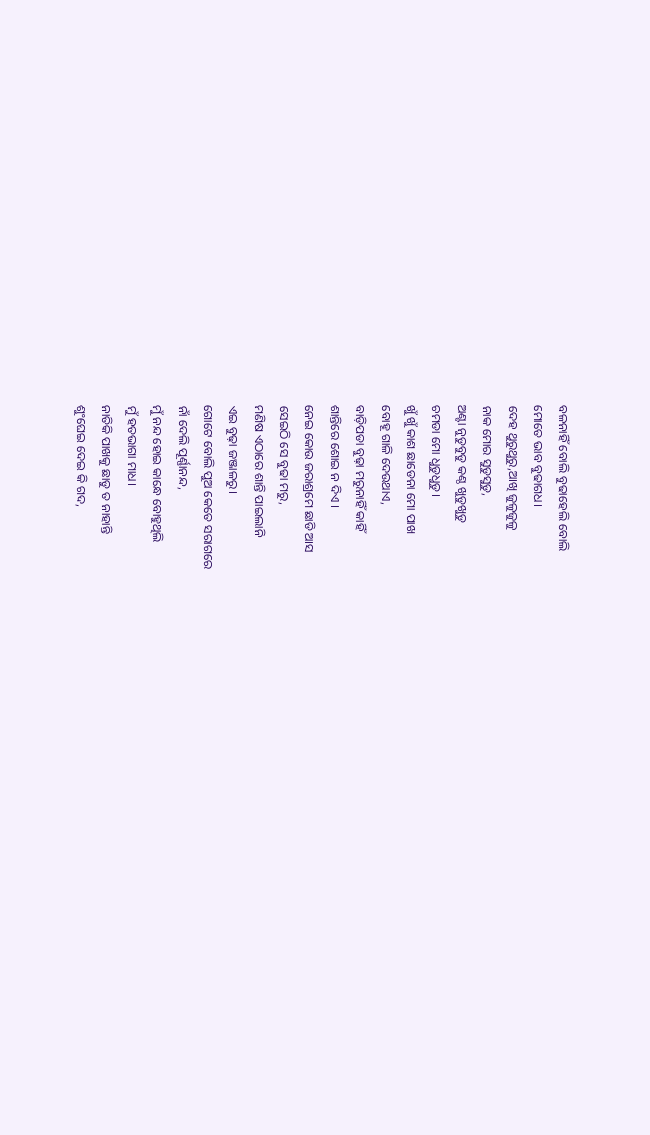ବଳନାହିଁ ବୋଲି ବୁଢାହେଲି ବୋଲି
ମୋତେ ଭାବ ବୁଢାଗଧ।
ଦେହ ଥୁରୁଥୁରୁ,ଆଖି ଜୁଳୁଜୁଳୁ
ନାକ ମୋର ସୁଡୁସୁଡୁ,
ଅଣ୍ଟା ନୁଡୁବୁଡୁ କଣ୍ଠ ଖୁଡୁଖୁଡୁ
ଚମଡା ମୋ ଧୁଡୁଧୁଡୁ।
ଖୁଁ ଖୁଁ କାଶ ଛାଡେନା ମୋ ପାଖ
ବୋହୂ ଗାଳି ଦେଉଥାଏ,
ବାଡ଼ିପଡା ବୁଢ଼ା ମରୁନାହିଁ କାହିଁ
ଶାନ୍ତିରେ ଶୋଇ ନ ଦିଏ ।
ନେଇ କୋଉ ଜରାଶ୍ରମେ ଛାଡି ଆସ
ସେଇଠି ସେ ବୁଢା ମରୁ,
ମଣିଷ ଏଠାରେ ଶାନ୍ତି ପାଇଲାନି
ଏଇ ବୁଢ଼ା ଜଞ୍ଜାଳରୁ।
ଗୋଟେ ବୋଲି ପୁଅ କେତେ ସରାଗରେ
ନାଁ ଦେଲି ପୂର୍ଣ୍ଣାନନ୍ଦ,
ମୁଁ ନନ୍ଦ ହୋଇ କାନ୍ଧେ ବୋହୁଥିଲି
ମୁଁ ହତଭାଗା ମାଧ।
ନାତିକି ପାଖକୁ ଛାଡୁ ତ ନାହାନ୍ତି
ଶୁଂଘେଇ ଦେଇ କି ଗଦ,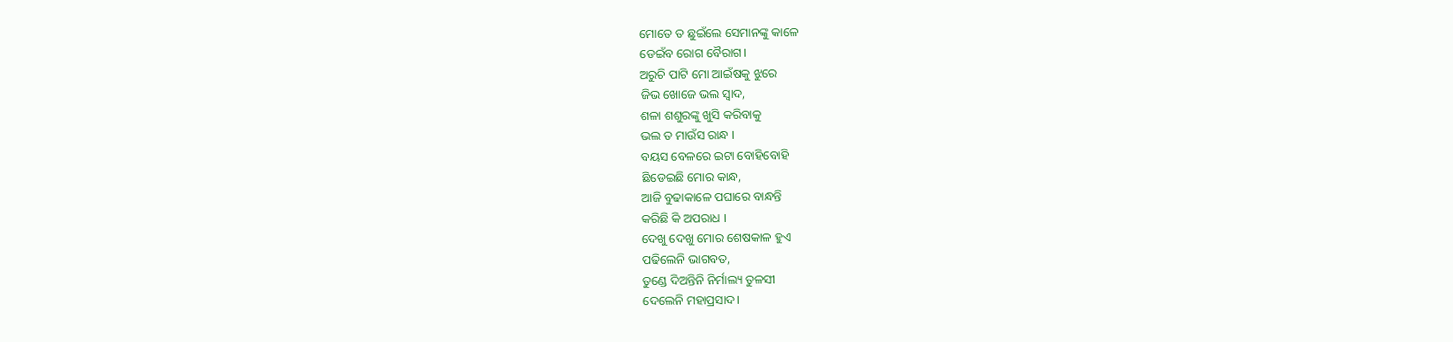ମୋତେ ତ ଛୁଇଁଲେ ସେମାନଙ୍କୁ କାଳେ
ଡେଇଁବ ରୋଗ ବୈରାଗ।
ଅରୁଚି ପାଟି ମୋ ଆଇଁଷକୁ ଝୁରେ
ଜିଭ ଖୋଜେ ଭଲ ସ୍ଵାଦ,
ଶଳା ଶଶୁରଙ୍କୁ ଖୁସି କରିବାକୁ
ଭଲ ତ ମାଉଁସ ରାନ୍ଧ ।
ବୟସ ବେଳରେ ଇଟା ବୋହିବୋହି
ଛିଡେଇଛି ମୋର କାନ୍ଧ,
ଆଜି ବୁଢାକାଳେ ପଘାରେ ବାନ୍ଧନ୍ତି
କରିଛି କି ଅପରାଧ ।
ଦେଖୁ ଦେଖୁ ମୋର ଶେଷକାଳ ହୁଏ
ପଢିଲେନି ଭାଗବତ,
ତୁଣ୍ଡେ ଦିଅନ୍ତିନି ନିର୍ମାଲ୍ୟ ତୁଳସୀ
ଦେଲେନି ମହାପ୍ରସାଦ।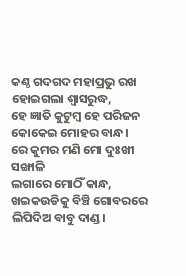କଣ୍ଠ ଗଦଗଦ ମହାପ୍ରଭୁ ରଖ
ହୋଇଗଲା ଶ୍ୱାସରୁଦ୍ଧ,
ହେ ଜ୍ଞାତି କୁଟୁମ୍ବ ହେ ପରିଜନ
କୋକେଇ ମୋହର ବାନ୍ଧ।
ରେ କୁମର ମଣି ମୋ ଦୁଃଖୀ ସଙ୍ଖାଳି
ଲଗାରେ ମୋଠିଁ କାନ୍ଧ,
ଖଇକଉଡିକୁ ବିଞ୍ଚି ଗୋବରରେ
ଲିପିଦିଅ ବାବୁ ଦାଣ୍ଡ।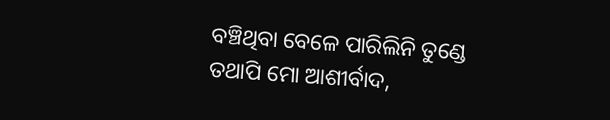ବଞ୍ଚିଥିବା ବେଳେ ପାରିଲିନି ତୁଣ୍ଡେ
ତଥାପି ମୋ ଆଶୀର୍ବାଦ,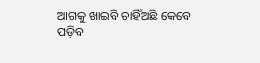ଆଗକୁ ଖାଇବି ଚାହିଁଅଛି କେବେ
ପଡ଼ିବ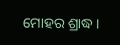ମୋହର ଶ୍ରାଦ୍ଧ ।